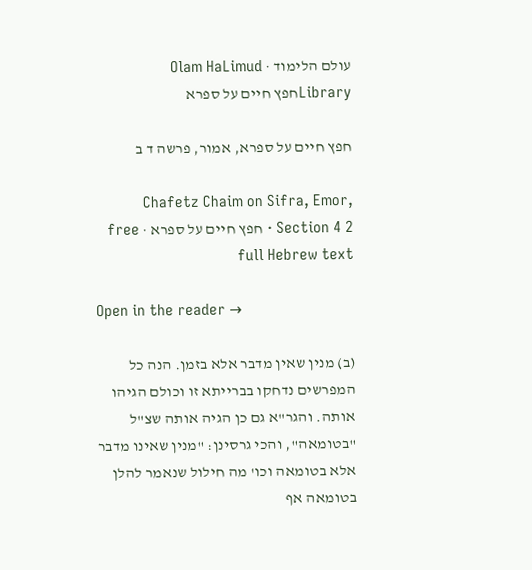עולם הלימוד · Olam HaLimud
Libraryחפץ חיים על ספרא

חפץ חיים על ספרא, אמור, פרשה ד ב

Chafetz Chaim on Sifra, Emor, Section 4 2 · חפץ חיים על ספרא · free full Hebrew text

Open in the reader →

(ב) מנין שאין מדבר אלא בזמן. הנה כל המפרשים נדחקו בברייתא זו וכולם הגיהו אותה. והגר"א גם כן הגיה אותה שצ"ל "בטומאה", והכי גרסינן: "מנין שאינו מדבר אלא בטומאה וכו' מה חילול שנאמר להלן בטומאה אף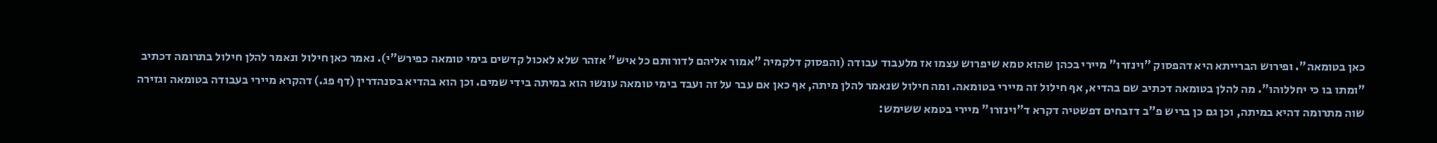כאן בטומאה". ופירוש הברייתא היא דהפסוק "וינזרו" מיירי בכהן שהוא טמא שיפרוש עצמו אז מלעבוד עבודה (והפסוק דלקמיה "אמור אליהם לדורותם כל איש" אזהר שלא לאכול קדשים בימי טומאה כפירש"י). נאמר כאן חילול ונאמר להלן חילול בתרומה דכתיב "ומתו בו כי יחללוהו". מה להלן בטומאה דכתיב שם בהדיא, אף חילול זה מיירי בטומאה. ומה חילול שנאמר להלן מיתה, אף כאן אם עבר על זה ועבד בימי טומאה עונשו הוא במיתה בידי שמים. וכן הוא בהדיא בסנהדרין (דף פג.) דהקרא מיירי בעבודה בטומאה וגזירה שוה מתרומה דהיא במיתה, וכן גם כן בריש פ"ב דזבחים דפשטיה דקרא ד"וינזרו" מיירי בטמא ששימש: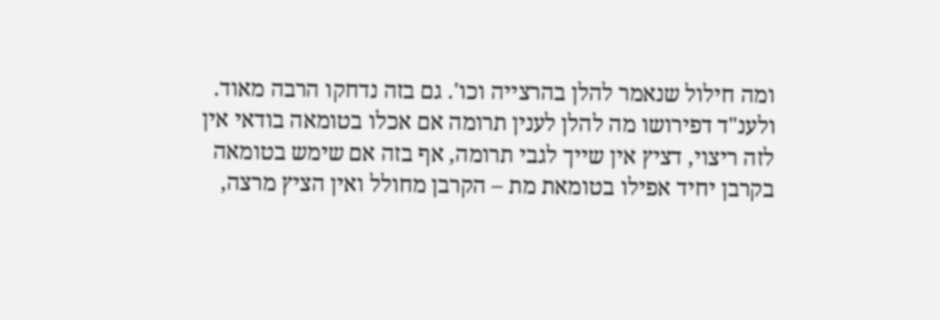ומה חילול שנאמר להלן בהרצייה וכו'. גם בזה נדחקו הרבה מאוד. ולענ"ד דפירושו מה להלן לענין תרומה אם אכלו בטומאה בודאי אין לזה ריצוי, דציץ אין שייך לגבי תרומה, אף בזה אם שימש בטומאה בקרבן יחיד אפילו בטומאת מת – הקרבן מחולל ואין הציץ מרצה,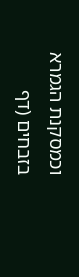וכמסקנת הגמרא בזבחים (דף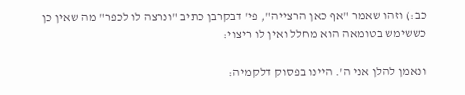כב:) וזהו שאמר "אף כאן הרצייה", פי' דבקרבן כתיב "ונרצה לו לכפר" מה שאין כן כששימש בטומאה הוא מחלל ואין לו ריצוי:

ונאמן להלן אני ה'. היינו בפסוק דלקמיה: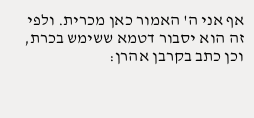אף אני ה' האמור כאן מכרית. ולפי זה הוא יסבור דטמא ששימש בכרת, וכן כתב בקרבן אהרן: